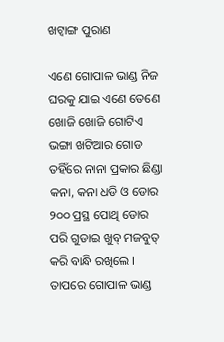ଖଟ୍ୱାଙ୍ଗ ପୁରାଣ

ଏଣେ ଗୋପାଳ ଭାଣ୍ଡ ନିଜ ଘରକୁ ଯାଇ ଏଣେ ତେଣେ ଖୋଜି ଖୋଜି ଗୋଟିଏ ଭଙ୍ଗା ଖଟିଆର ଗୋଡ ତହିଁରେ ନାନା ପ୍ରକାର ଛିଣ୍ଡା କନା, କନା ଧଡି ଓ ଡୋର ୨୦୦ ପ୍ରସ୍ଥ ପୋଥି ଡୋର ପରି ଗୁଡାଇ ଖୁବ୍ ମଜବୁତ୍ କରି ବାନ୍ଧି ରଖିଲେ । ତାପରେ ଗୋପାଳ ଭାଣ୍ଡ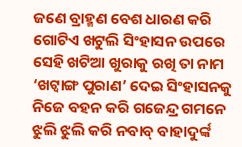ଜଣେ ବ୍ରାହ୍ମଣ ବେଶ ଧାରଣ କରି ଗୋଟିଏ ଖଟୁଲି ସିଂହାସନ ଉପରେ ସେହି ଖଟିଆ ଖୁରାକୁ ରଖି ତା ନାମ ‘ଖଟ୍ୱାଙ୍ଗ ପୁରାଣ’ ଦେଇ ସିଂହାସନକୁ ନିଜେ ବହନ କରି ଗଜେନ୍ଦ୍ର ଗମନେ ଝୁଲି ଝୁଲି କରି ନବାବ୍ ବାହାଦୁର୍ଙ୍କ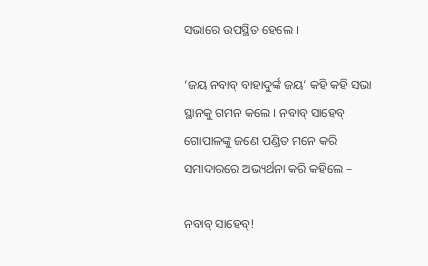ସଭାରେ ଉପସ୍ଥିତ ହେଲେ ।

‘ଜୟ ନବାବ୍ ବାହାଦୁର୍ଙ୍କ ଜୟ’ କହି କହି ସଭା ସ୍ଥାନକୁ ଗମନ କଲେ । ନବାବ୍ ସାହେବ୍ ଗୋପାଳଙ୍କୁ ଜଣେ ପଣ୍ଡିତ ମନେ କରି ସମାଦାରରେ ଅଭ୍ୟର୍ଥନା କରି କହିଲେ –

ନବାବ୍ ସାହେବ୍!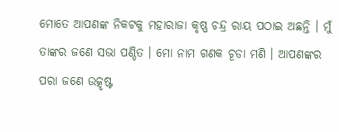ମୋତେ ଆପଣଙ୍କ ନିକଟକୁ ମହାରାଜା କୃଷ୍ଣ ଚନ୍ଦ୍ର ରାୟ ପଠାଇ ଅଛନ୍ତି । ମୁଁ ତାଙ୍କର ଜଣେ ସଭା ପଣ୍ଡିତ । ମୋ ନାମ ଗଣକ ଚୂଡା ମଣି । ଆପଣଙ୍କର ପରା ଜଣେ ଉତ୍କୃଷ୍ଟ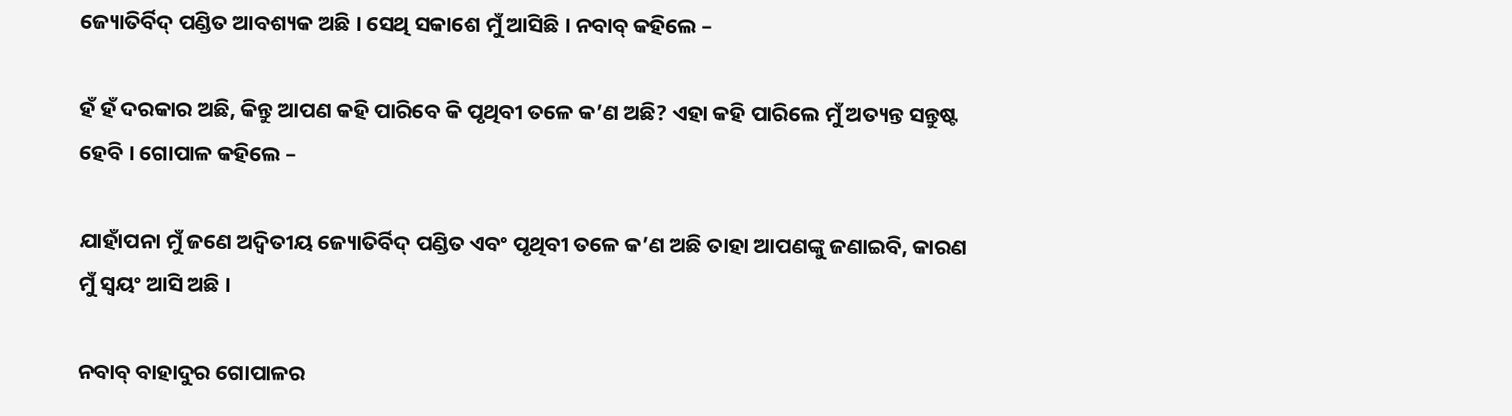ଜ୍ୟୋତିର୍ବିଦ୍ ପଣ୍ଡିତ ଆବଶ୍ୟକ ଅଛି । ସେଥି ସକାଶେ ମୁଁ ଆସିଛି । ନବାବ୍ କହିଲେ –

ହଁ ହଁ ଦରକାର ଅଛି, କିନ୍ତୁ ଆପଣ କହି ପାରିବେ କି ପୃଥିବୀ ତଳେ କ’ଣ ଅଛି? ଏହା କହି ପାରିଲେ ମୁଁ ଅତ୍ୟନ୍ତ ସନ୍ତୁଷ୍ଟ ହେବି । ଗୋପାଳ କହିଲେ –

ଯାହାଁପନା ମୁଁ ଜଣେ ଅଦ୍ୱିତୀୟ ଜ୍ୟୋତିର୍ବିଦ୍ ପଣ୍ଡିତ ଏବଂ ପୃଥିବୀ ତଳେ କ’ଣ ଅଛି ତାହା ଆପଣଙ୍କୁ ଜଣାଇବି, କାରଣ ମୁଁ ସ୍ୱୟଂ ଆସି ଅଛି ।

ନବାବ୍ ବାହାଦୁର ଗୋପାଳର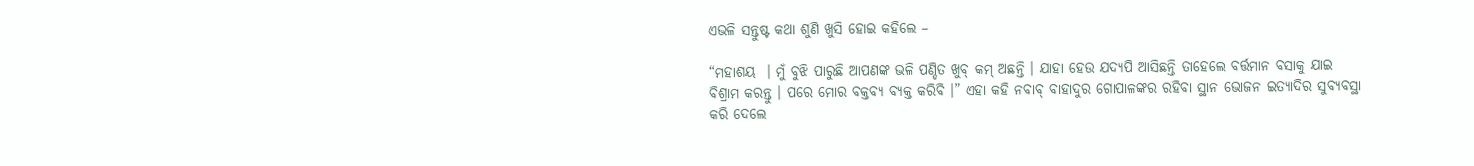ଏଭଳି ସନ୍ତୁଷ୍ଟ କଥା ଶୁଣି ଖୁସି ହୋଇ କହିଲେ –

“ମହାଶୟ  । ମୁଁ ବୁଝି ପାରୁଛି ଆପଣଙ୍କ ଭଳି ପଣ୍ଡିତ ଖୁବ୍ କମ୍ ଅଛନ୍ତି । ଯାହା ହେଉ ଯଦ୍ୟପି ଆସିଛନ୍ତି ତାହେଲେ ବର୍ତ୍ତମାନ ବସାକୁ ଯାଇ ବିଶ୍ରାମ କରନ୍ତୁ । ପରେ ମୋର ବକ୍ତବ୍ୟ ବ୍ୟକ୍ତ କରିବି ।” ଏହା କହି ନବାବ୍ ବାହାଦୁର ଗୋପାଳଙ୍କର ରହିବା ସ୍ଥାନ ଭୋଜନ ଇତ୍ୟାଦିର ସୁବ୍ୟବସ୍ଥା କରି ଦେଲେ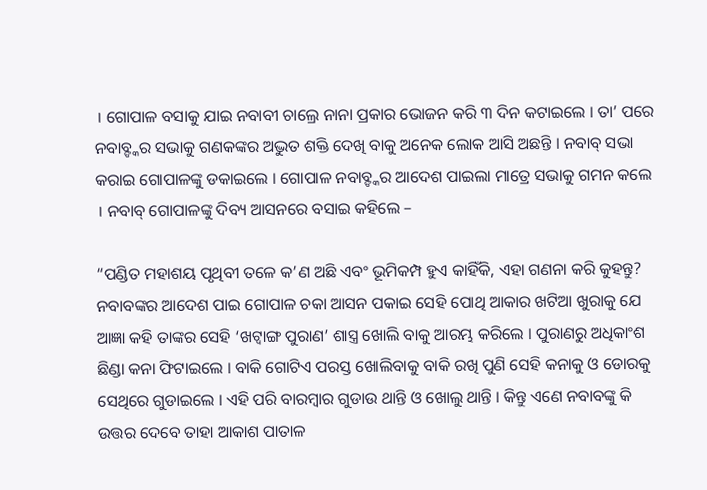। ଗୋପାଳ ବସାକୁ ଯାଇ ନବାବୀ ଚାଲ୍ରେ ନାନା ପ୍ରକାର ଭୋଜନ କରି ୩ ଦିନ କଟାଇଲେ । ତା’ ପରେ ନବାବ୍ଙ୍କର ସଭାକୁ ଗଣକଙ୍କର ଅଦ୍ଭୁତ ଶକ୍ତି ଦେଖି ବାକୁ ଅନେକ ଲୋକ ଆସି ଅଛନ୍ତି । ନବାବ୍ ସଭା କରାଇ ଗୋପାଳଙ୍କୁ ଡକାଇଲେ । ଗୋପାଳ ନବାବ୍ଙ୍କର ଆଦେଶ ପାଇଲା ମାତ୍ରେ ସଭାକୁ ଗମନ କଲେ । ନବାବ୍ ଗୋପାଳଙ୍କୁ ଦିବ୍ୟ ଆସନରେ ବସାଇ କହିଲେ –

“ପଣ୍ଡିତ ମହାଶୟ ପୃଥିବୀ ତଳେ କ’ଣ ଅଛି ଏବଂ ଭୂମିକମ୍ପ ହୁଏ କାହିଁକି, ଏହା ଗଣନା କରି କୁହନ୍ତୁ? ନବାବଙ୍କର ଆଦେଶ ପାଇ ଗୋପାଳ ଚକା ଆସନ ପକାଇ ସେହି ପୋଥି ଆକାର ଖଟିଆ ଖୁରାକୁ ଯେ ଆଜ୍ଞା କହି ତାଙ୍କର ସେହି ‘ଖଟ୍ୱାଙ୍ଗ ପୁରାଣ’ ଶାସ୍ତ୍ର ଖୋଲି ବାକୁ ଆରମ୍ଭ କରିଲେ । ପୁରାଣରୁ ଅଧିକାଂଶ ଛିଣ୍ଡା କନା ଫିଟାଇଲେ । ବାକି ଗୋଟିଏ ପରସ୍ତ ଖୋଲିବାକୁ ବାକି ରଖି ପୁଣି ସେହି କନାକୁ ଓ ଡୋରକୁ ସେଥିରେ ଗୁଡାଇଲେ । ଏହି ପରି ବାରମ୍ବାର ଗୁଡାଉ ଥାନ୍ତି ଓ ଖୋଲୁ ଥାନ୍ତି । କିନ୍ତୁ ଏଣେ ନବାବଙ୍କୁ କି ଉତ୍ତର ଦେବେ ତାହା ଆକାଶ ପାତାଳ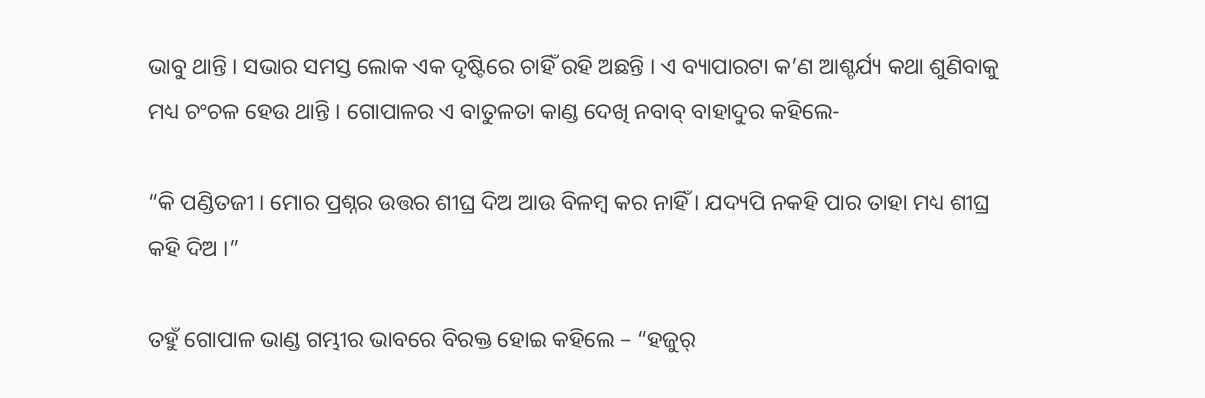ଭାବୁ ଥାନ୍ତି । ସଭାର ସମସ୍ତ ଲୋକ ଏକ ଦୃଷ୍ଟିରେ ଚାହିଁ ରହି ଅଛନ୍ତି । ଏ ବ୍ୟାପାରଟା କ’ଣ ଆଶ୍ଚର୍ଯ୍ୟ କଥା ଶୁଣିବାକୁ ମଧ୍ୟ ଚଂଚଳ ହେଉ ଥାନ୍ତି । ଗୋପାଳର ଏ ବାତୁଳତା କାଣ୍ଡ ଦେଖି ନବାବ୍ ବାହାଦୁର କହିଲେ-

“କି ପଣ୍ଡିତଜୀ । ମୋର ପ୍ରଶ୍ନର ଉତ୍ତର ଶୀଘ୍ର ଦିଅ ଆଉ ବିଳମ୍ବ କର ନାହିଁ । ଯଦ୍ୟପି ନକହି ପାର ତାହା ମଧ୍ୟ ଶୀଘ୍ର କହି ଦିଅ ।”

ତହୁଁ ଗୋପାଳ ଭାଣ୍ଡ ଗମ୍ଭୀର ଭାବରେ ବିରକ୍ତ ହୋଇ କହିଲେ – “ହଜୁର୍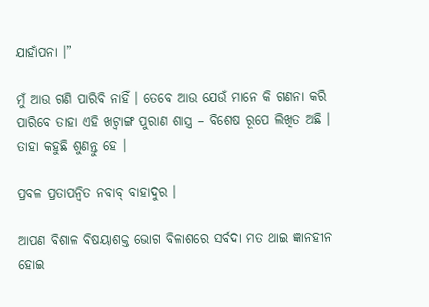ଯାହାଁପନା ।”

ମୁଁ ଆଉ ଗଣି ପାରିବି ନାହିଁ । ତେବେ ଆଉ ଯେଉଁ ମାନେ କି ଗଣନା କରି ପାରିବେ ତାହା ଏହି ଖଟ୍ୱାଙ୍ଗ ପୁରାଣ ଶାସ୍ତ୍ର – ବିଶେଷ ରୂପେ ଲିଖିତ ଅଛି । ତାହା କହୁଛି ଶୁଣନ୍ତୁ ହେ ।

ପ୍ରବଳ ପ୍ରତାପନ୍ୱିତ ନବାବ୍ ବାହାଦୁର ।

ଆପଣ ବିଶାଳ ବିଷୟାଶକ୍ତ ଭୋଗ ବିଳାଶରେ ସର୍ବଦା ମତ ଥାଇ ଜ୍ଞାନହୀନ ହୋଇ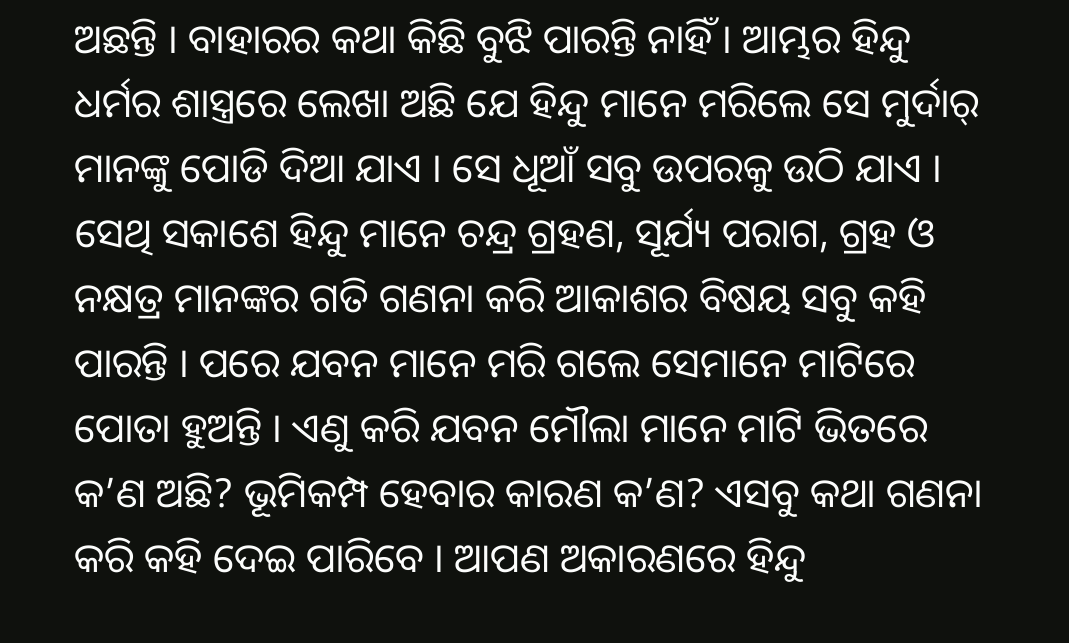ଅଛନ୍ତି । ବାହାରର କଥା କିଛି ବୁଝି ପାରନ୍ତି ନାହିଁ । ଆମ୍ଭର ହିନ୍ଦୁ ଧର୍ମର ଶାସ୍ତ୍ରରେ ଲେଖା ଅଛି ଯେ ହିନ୍ଦୁ ମାନେ ମରିଲେ ସେ ମୁର୍ଦାର୍ ମାନଙ୍କୁ ପୋଡି ଦିଆ ଯାଏ । ସେ ଧୂଆଁ ସବୁ ଉପରକୁ ଉଠି ଯାଏ । ସେଥି ସକାଶେ ହିନ୍ଦୁ ମାନେ ଚନ୍ଦ୍ର ଗ୍ରହଣ, ସୂର୍ଯ୍ୟ ପରାଗ, ଗ୍ରହ ଓ ନକ୍ଷତ୍ର ମାନଙ୍କର ଗତି ଗଣନା କରି ଆକାଶର ବିଷୟ ସବୁ କହି ପାରନ୍ତି । ପରେ ଯବନ ମାନେ ମରି ଗଲେ ସେମାନେ ମାଟିରେ ପୋତା ହୁଅନ୍ତି । ଏଣୁ କରି ଯବନ ମୌଲା ମାନେ ମାଟି ଭିତରେ କ’ଣ ଅଛି? ଭୂମିକମ୍ପ ହେବାର କାରଣ କ’ଣ? ଏସବୁ କଥା ଗଣନା କରି କହି ଦେଇ ପାରିବେ । ଆପଣ ଅକାରଣରେ ହିନ୍ଦୁ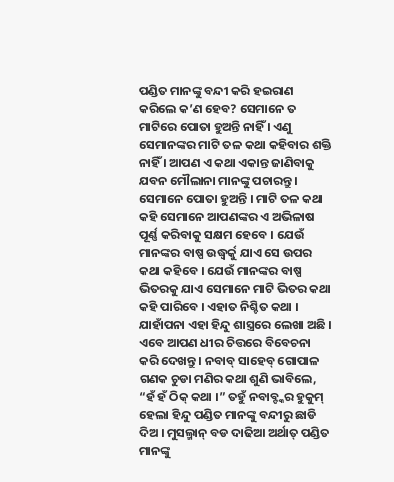ପଣ୍ଡିତ ମାନଙ୍କୁ ବନ୍ଦୀ କରି ହଇରାଣ କରିଲେ କ’ଣ ହେବ? ସେମାନେ ତ ମାଟିରେ ପୋତା ହୁଅନ୍ତି ନାହିଁ । ଏଣୁ ସେମାନଙ୍କର ମାଟି ତଳ କଥା କହିବାର ଶକ୍ତି ନାହିଁ । ଆପଣ ଏ କଥା ଏକାନ୍ତ ଜାଣିବାକୁ ଯବନ ମୌଲାନା ମାନଙ୍କୁ ପଚାରନ୍ତୁ । ସେମାନେ ପୋତା ହୁଅନ୍ତି । ମାଟି ତଳ କଥା କହି ସେମାନେ ଆପଣଙ୍କର ଏ ଅଭିଳାଷ ପୂର୍ଣ୍ଣ କରିବାକୁ ସକ୍ଷମ ହେବେ । ଯେଉଁ ମାନଙ୍କର ବାଷ୍ପ ଉଦ୍ଧ୍ୱର୍କୁ ଯାଏ ସେ ଉପର କଥା କହିବେ । ଯେଉଁ ମାନଙ୍କର ବାଷ୍ପ ଭିତରକୁ ଯାଏ ସେମାନେ ମାଟି ଭିତର କଥା କହି ପାରିବେ । ଏହାତ ନିଶ୍ଚିତ କଥା । ଯାହାଁପନା ଏହା ହିନ୍ଦୁ ଶାସ୍ତ୍ରରେ ଲେଖା ଅଛି । ଏବେ ଆପଣ ଧୀର ଚିତ୍ତରେ ବିବେଚନା କରି ଦେଖନ୍ତୁ । ନବାବ୍ ସାହେବ୍ ଗୋପାଳ ଗଣକ ଚୁଡା ମଣିର କଥା ଶୁଣି ଭାବିଲେ, “ହଁ ହଁ ଠିକ୍ କଥା ।” ତହୁଁ ନବାବ୍ଙ୍କର ହୁକୁମ୍ ହେଲା ହିନ୍ଦୁ ପଣ୍ଡିତ ମାନଙ୍କୁ ବନ୍ଦୀରୁ ଛାଡି ଦିଅ । ମୁସଲ୍ମାନ୍ ବଡ ଦାଢିଆ ଅର୍ଥାତ୍ ପଣ୍ଡିତ ମାନଙ୍କୁ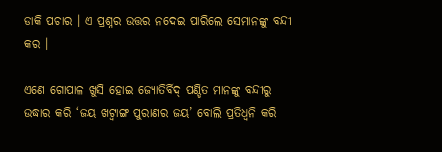ଡାକି ପଚାର । ଏ ପ୍ରଶ୍ନର ଉତ୍ତର ନଦେଇ ପାରିଲେ ସେମାନଙ୍କୁ ବନ୍ଦୀ କର ।

ଏଣେ ଗୋପାଳ ଖୁସି ହୋଇ ଜ୍ୟୋତିର୍ବିଦ୍ ପଣ୍ଡିତ ମାନଙ୍କୁ ବନ୍ଦୀରୁ ଉଦ୍ଧାର କରି ‘ଜୟ ଖଟ୍ୱାଙ୍ଗ ପୁରାଣର ଜୟ’ ବୋଲି ପ୍ରତିଧ୍ୱନି କରି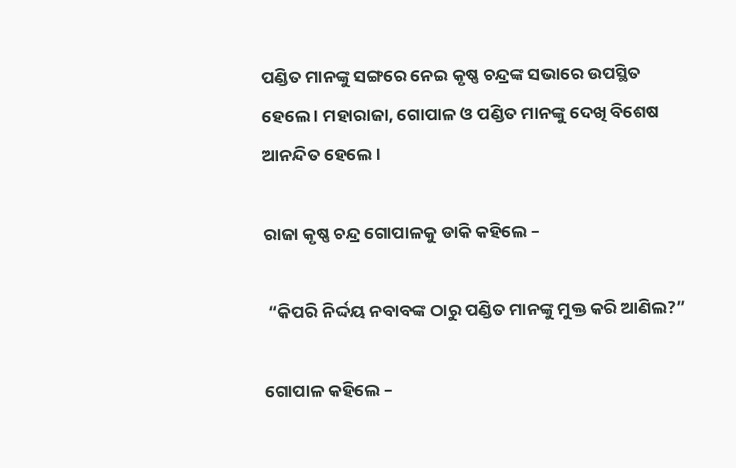ପଣ୍ଡିତ ମାନଙ୍କୁ ସଙ୍ଗରେ ନେଇ କୃଷ୍ଣ ଚନ୍ଦ୍ରଙ୍କ ସଭାରେ ଉପସ୍ଥିତ ହେଲେ । ମହାରାଜା, ଗୋପାଳ ଓ ପଣ୍ଡିତ ମାନଙ୍କୁ ଦେଖି ବିଶେଷ ଆନନ୍ଦିତ ହେଲେ ।

ରାଜା କୃଷ୍ଣ ଚନ୍ଦ୍ର ଗୋପାଳକୁ ଡାକି କହିଲେ –

 “କିପରି ନିର୍ଦ୍ଦୟ ନବାବଙ୍କ ଠାରୁ ପଣ୍ଡିତ ମାନଙ୍କୁ ମୁକ୍ତ କରି ଆଣିଲ?”

ଗୋପାଳ କହିଲେ –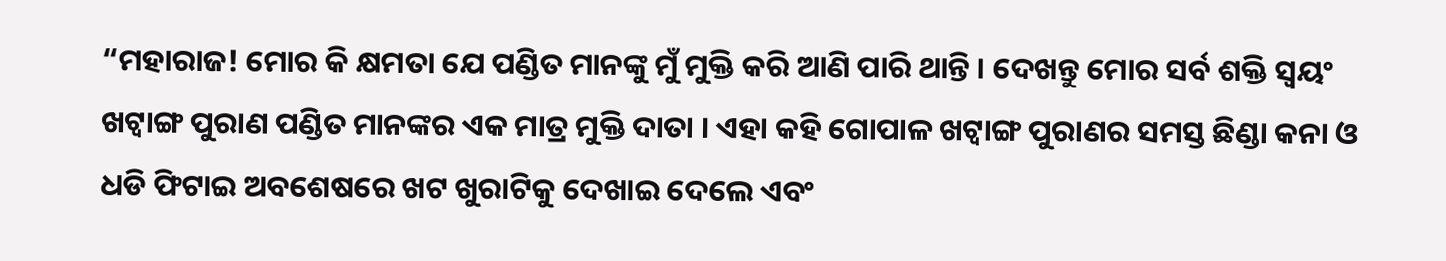“ମହାରାଜ! ମୋର କି କ୍ଷମତା ଯେ ପଣ୍ଡିତ ମାନଙ୍କୁ ମୁଁ ମୁକ୍ତି କରି ଆଣି ପାରି ଥାନ୍ତି । ଦେଖନ୍ତୁ ମୋର ସର୍ବ ଶକ୍ତି ସ୍ୱୟଂ ଖଟ୍ୱାଙ୍ଗ ପୁରାଣ ପଣ୍ଡିତ ମାନଙ୍କର ଏକ ମାତ୍ର ମୁକ୍ତି ଦାତା । ଏହା କହି ଗୋପାଳ ଖଟ୍ୱାଙ୍ଗ ପୁରାଣର ସମସ୍ତ ଛିଣ୍ଡା କନା ଓ ଧଡି ଫିଟାଇ ଅବଶେଷରେ ଖଟ ଖୁରାଟିକୁ ଦେଖାଇ ଦେଲେ ଏବଂ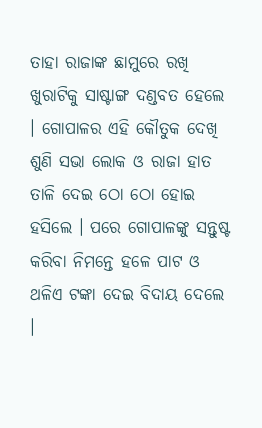ତାହା ରାଜାଙ୍କ ଛାମୁରେ ରଖି ଖୁରାଟିକୁ ସାଷ୍ଟାଙ୍ଗ ଦଣ୍ଡବତ ହେଲେ । ଗୋପାଳର ଏହି କୌତୁକ ଦେଖି ଶୁଣି ସଭା ଲୋକ ଓ ରାଜା ହାତ ତାଳି ଦେଇ ଠୋ ଠୋ ହୋଇ ହସିଲେ । ପରେ ଗୋପାଳଙ୍କୁ ସନ୍ତୁଷ୍ଟ କରିବା ନିମନ୍ତେ ହଳେ ପାଟ ଓ ଥଳିଏ ଟଙ୍କା ଦେଇ ବିଦାୟ ଦେଲେ ।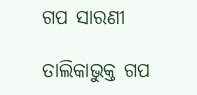ଗପ ସାରଣୀ

ତାଲିକାଭୁକ୍ତ ଗପ